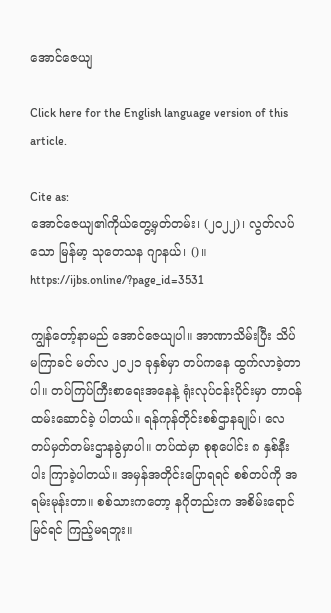အောင်ဇေယျ

Click here for the English language version of this article.

Cite as:
အောင်ဇေယျ၏ကိုယ်တွေ့မှတ်တမ်း၊ (၂၀၂၂)၊ လွတ်လပ်သော မြန်မာ့ သုတေသန ဂျာနယ်၊ ()။ https://ijbs.online/?page_id=3531

ကျွန်တော့်နာမည် အောင်ဇေယျပါ။ အာဏာသိမ်းပြီး သိပ်မကြာခင် မတ်လ ၂၀၂၁ ခုနှစ်မှာ တပ်ကနေ ထွက်လာခဲ့တာပါ။ တပ်ကြပ်ကြီးစာရေးအနေနဲ့ ရုံးလုပ်ငန်းပိုင်းမှာ တာဝန်ထမ်းဆောင်ခဲ့ ပါတယ်။ ရန်ကုန်တိုင်းစစ်ဌာနချုပ်၊ လေတပ်မှတ်တမ်းဌာနခွဲမှာပါ။ တပ်ထဲမှာ စုစုပေါင်း ၈ နှစ်နီးပါး ကြာခဲ့ပါတယ်။ အမှန်အတိုင်းပြောရရင် စစ်တပ်ကို အရမ်းမုန်းတာ။ စစ်သားကတော့ နဂိုတည်းက အစိမ်းရောင်မြင်ရင် ကြည့်မရဘူး။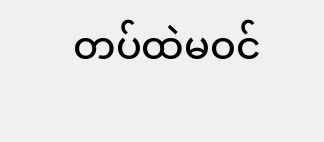တပ်ထဲမဝင်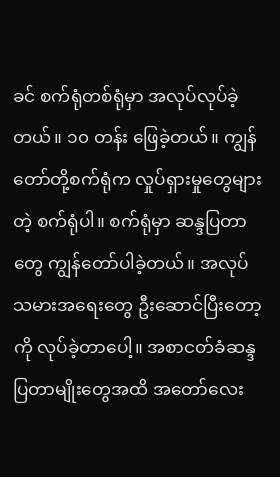ခင် စက်ရုံတစ်ရုံမှာ အလုပ်လုပ်ခဲ့တယ်။ ၁၀ တန်း ဖြေခဲ့တယ်။ ကျွန်တော်တို့စက်ရုံက လှုပ်ရှားမှုတွေများတဲ့ စက်ရုံပါ။ စက်ရုံမှာ ဆန္ဒပြတာတွေ ကျွန်တော်ပါခဲ့တယ်။ အလုပ်သမားအရေးတွေ ဦးဆောင်ပြီးတော့ကို လုပ်ခဲ့တာပေါ့။ အစာငတ်ခံဆန္ဒပြတာမျိုးတွေအထိ အတော်လေး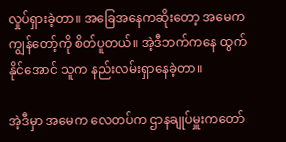လှုပ်ရှားခဲ့တာ။ အခြေအနေကဆိုးတော့ အမေက ကျွန်တော့်ကို စိတ်ပူတယ်။ အဲ့ဒီဘက်ကနေ ထွက်နိုင်အောင် သူက နည်းလမ်းရှာနေခဲ့တာ။

အဲ့ဒီမှာ အမေက လေတပ်က ဌာနချုပ်မှူးကတော်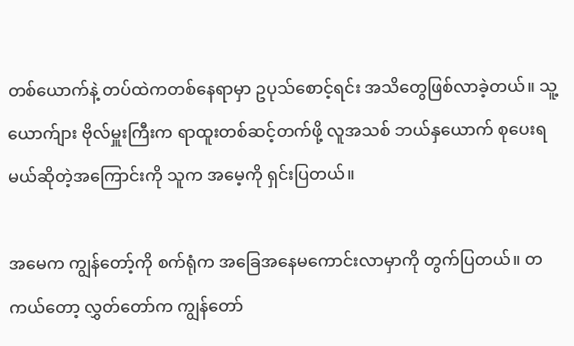တစ်ယောက်နဲ့ တပ်ထဲကတစ်နေရာမှာ ဥပုသ်စောင့်ရင်း အသိတွေဖြစ်လာခဲ့တယ်။ သူ့ယောက်ျား ဗိုလ်မှူးကြီးက ရာထူးတစ်ဆင့်တက်ဖို့ လူအသစ် ဘယ်နှယောက် စုပေးရမယ်ဆိုတဲ့အကြောင်းကို သူက အမေ့ကို ရှင်းပြတယ်။

အမေက ကျွန်တော့်ကို စက်ရုံက အခြေအနေမကောင်းလာမှာကို တွက်ပြတယ်။ တကယ်တော့ လွှတ်တော်က ကျွန်တော်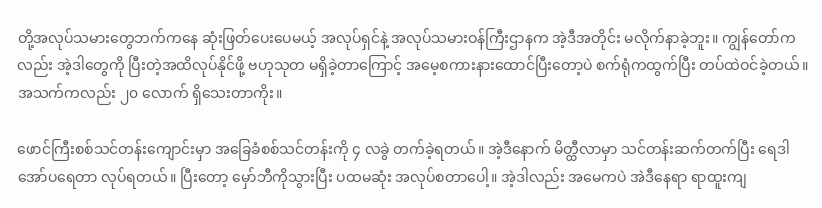တို့အလုပ်သမားတွေဘက်ကနေ ဆုံးဖြတ်ပေးပေမယ့် အလုပ်ရှင်နဲ့ အလုပ်သမားဝန်ကြီးဌာနက အဲ့ဒီအတိုင်း မလိုက်နာခဲ့ဘူး။ ကျွန်တော်ကလည်း အဲ့ဒါတွေကို ပြီးတဲ့အထိလုပ်နိုင်ဖို့ ဗဟုသုတ မရှိခဲ့တာကြောင့် အမေ့စကားနားထောင်ပြီးတော့ပဲ စက်ရုံကထွက်ပြီး တပ်ထဲဝင်ခဲ့တယ်။ အသက်ကလည်း ၂၀ လောက် ရှိသေးတာကိုး။

ဖောင်ကြီးစစ်သင်တန်းကျောင်းမှာ အခြေခံစစ်သင်တန်းကို ၄ လခွဲ တက်ခဲ့ရတယ်။ အဲ့ဒီနောက် မိတ္ထီလာမှာ သင်တန်းဆက်တက်ပြီး ရေဒါအော်ပရေတာ လုပ်ရတယ်။ ပြီးတော့ မှော်ဘီကိုသွားပြီး ပထမဆုံး အလုပ်စတာပေါ့။ အဲ့ဒါလည်း အမေကပဲ အဲဒီနေရာ ရာထူးကျ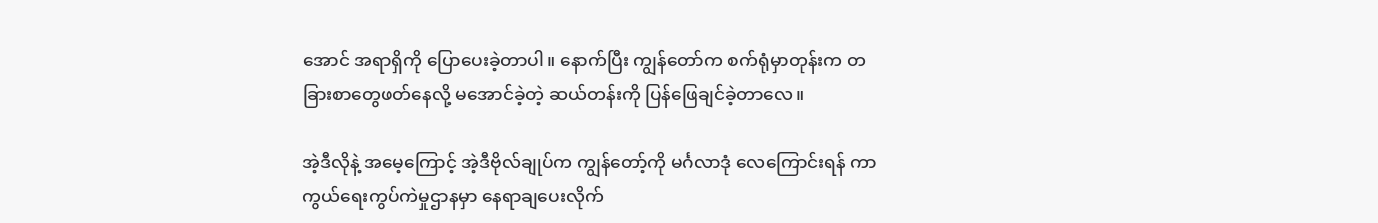အောင် အရာရှိကို ပြောပေးခဲ့တာပါ။ နောက်ပြီး ကျွန်တော်က စက်ရုံမှာတုန်းက တခြားစာတွေဖတ်နေလို့ မအောင်ခဲ့တဲ့ ဆယ်တန်းကို ပြန်ဖြေချင်ခဲ့တာလေ။

အဲ့ဒီလိုနဲ့ အမေ့ကြောင့် အဲ့ဒီဗိုလ်ချုပ်က ကျွန်တော့်ကို မင်္ဂလာဒုံ လေကြောင်းရန် ကာကွယ်ရေးကွပ်ကဲမှုဌာနမှာ နေရာချပေးလိုက်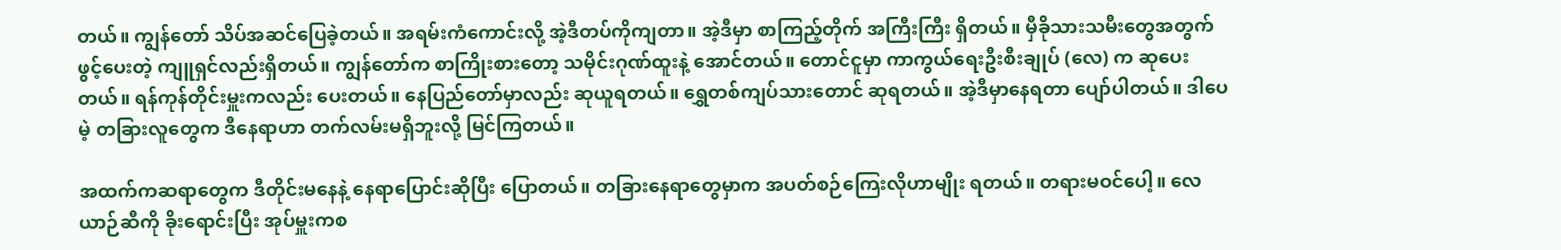တယ်။ ကျွန်တော် သိပ်အဆင်ပြေခဲ့တယ်။ အရမ်းကံကောင်းလို့ အဲ့ဒီတပ်ကိုကျတာ။ အဲ့ဒီမှာ စာကြည့်တိုက် အကြီးကြီး ရှိတယ်။ မှီခိုသားသမီးတွေအတွက် ဖွင့်ပေးတဲ့ ကျူရှင်လည်းရှိတယ်။ ကျွန်တော်က စာကြိုးစားတော့ သမိုင်းဂုဏ်ထူးနဲ့ အောင်တယ်။ တောင်ငူမှာ ကာကွယ်ရေးဦးစီးချုပ် (လေ) က ဆုပေးတယ်။ ရန်ကုန်တိုင်းမှူးကလည်း ပေးတယ်။ နေပြည်တော်မှာလည်း ဆုယူရတယ်။ ရွှေတစ်ကျပ်သားတောင် ဆုရတယ်။ အဲ့ဒီမှာနေရတာ ပျော်ပါတယ်။ ဒါပေမဲ့ တခြားလူတွေက ဒီနေရာဟာ တက်လမ်းမရှိဘူးလို့ မြင်ကြတယ်။

အထက်ကဆရာတွေက ဒီတိုင်းမနေနဲ့ နေရာပြောင်းဆိုပြီး ပြောတယ်။ တခြားနေရာတွေမှာက အပတ်စဉ်ကြေးလိုဟာမျိုး ရတယ်။ တရားမဝင်ပေါ့။ လေယာဉ်ဆီကို ခိုးရောင်းပြီး အုပ်မှူးကစ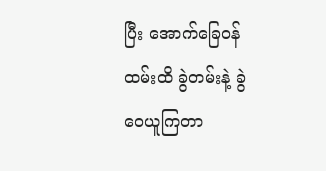ပြီး အောက်ခြေဝန်ထမ်းထိ ခွဲတမ်းနဲ့ ခွဲဝေယူကြတာ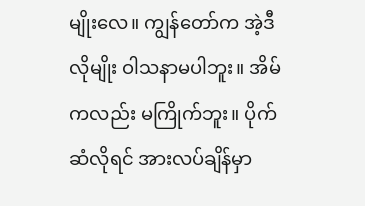မျိုးလေ။ ကျွန်တော်က အဲ့ဒီလိုမျိုး ဝါသနာမပါဘူး။ အိမ်ကလည်း မကြိုက်ဘူး။ ပိုက်ဆံလိုရင် အားလပ်ချိန်မှာ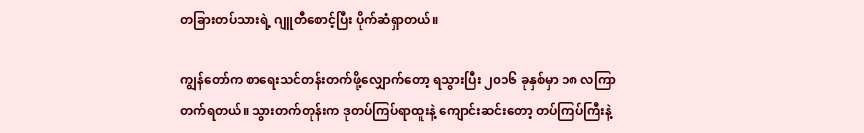တခြားတပ်သားရဲ့ ဂျူတီစောင့်ပြီး ပိုက်ဆံရှာတယ်။

ကျွန်တော်က စာရေးသင်တန်းတက်ဖို့လျှောက်တော့ ရသွားပြီး ၂၀၁၆ ခုနှစ်မှာ ၁၈ လကြာ တက်ရတယ်။ သွားတက်တုန်းက ဒုတပ်ကြပ်ရာထူးနဲ့ ကျောင်းဆင်းတော့ တပ်ကြပ်ကြီးနဲ့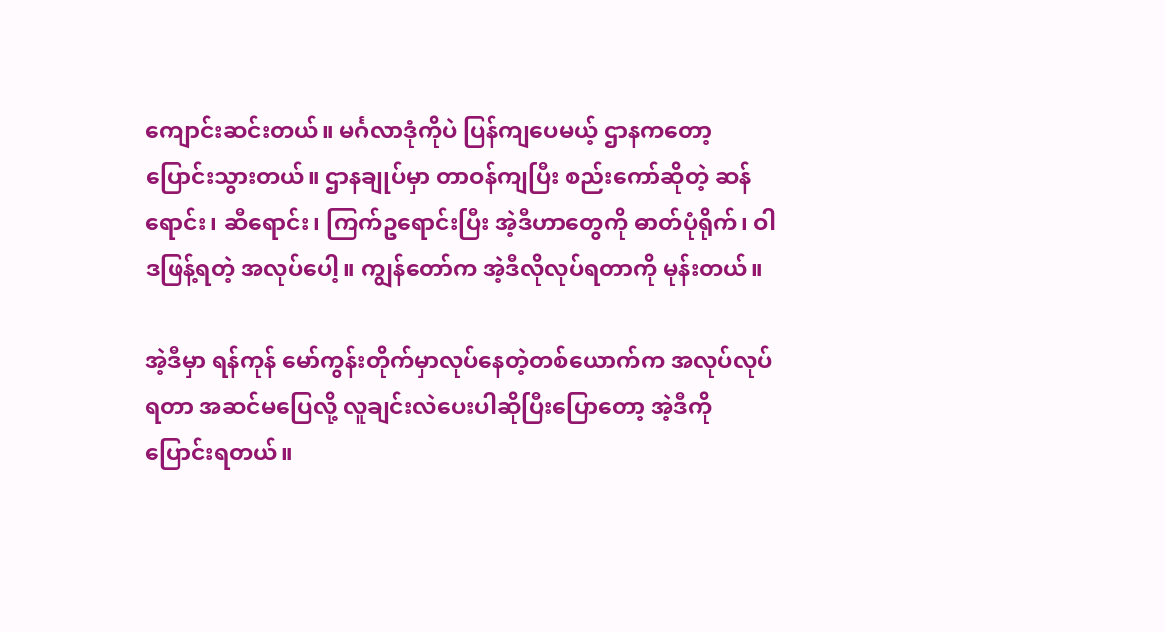ကျောင်းဆင်းတယ်။ မင်္ဂလာဒုံကိုပဲ ပြန်ကျပေမယ့် ဌာနကတော့ ပြောင်းသွားတယ်။ ဌာနချုပ်မှာ တာဝန်ကျပြီး စည်းကော်ဆိုတဲ့ ဆန်ရောင်း၊ ဆီရောင်း၊ ကြက်ဥရောင်းပြီး အဲ့ဒီဟာတွေကို ဓာတ်ပုံရိုက်၊ ဝါဒဖြန့်ရတဲ့ အလုပ်ပေါ့။ ကျွန်တော်က အဲ့ဒီလိုလုပ်ရတာကို မုန်းတယ်။

အဲ့ဒီမှာ ရန်ကုန် မော်ကွန်းတိုက်မှာလုပ်နေတဲ့တစ်ယောက်က အလုပ်လုပ်ရတာ အဆင်မ‌ပြေလို့ လူချင်းလဲပေးပါဆိုပြီးပြောတော့ အဲ့ဒီကို ပြောင်းရတယ်။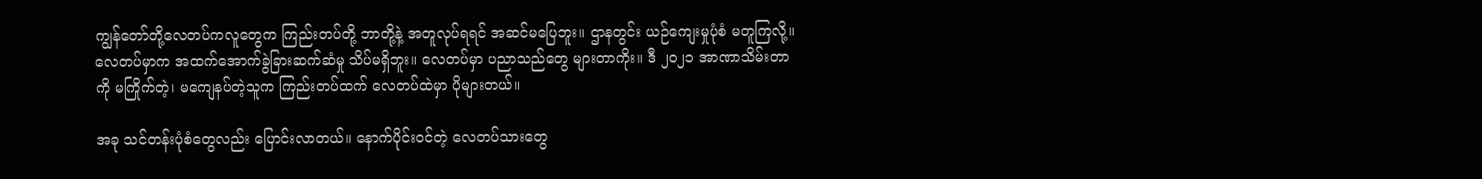ကျွန်တော်တို့လေတပ်ကလူတွေက ကြည်းတပ်တို့ ဘာတို့နဲ့ အတူလုပ်ရရင် အဆင်မပြေဘူး။ ဌာနတွင်း ယဉ်ကျေးမှုပုံစံ မတူကြလို့။ လေတပ်မှာက အထက်အောက်ခွဲခြားဆက်ဆံမှု သိပ်မရှိဘူး။ လေတပ်မှာ ပညာသည်တွေ များတာကိုး။ ဒီ ၂၀၂၁ အာဏာသိမ်းတာကို မကြိုက်တဲ့၊ မကျေနပ်တဲ့သူက ကြည်းတပ်ထက် လေတပ်ထဲမှာ ပိုများတယ်။

အခု သင်တန်းပုံစံတွေလည်း ပြောင်းလာတယ်။ နောက်ပိုင်းဝင်တဲ့ လေတပ်သားတွေ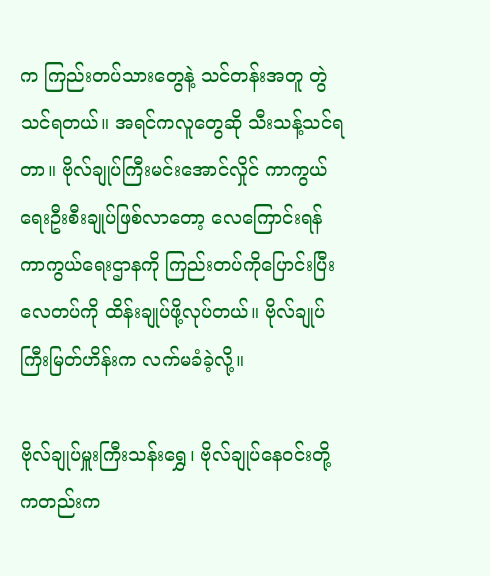က ကြည်းတပ်သားတွေနဲ့ သင်တန်းအတူ တွဲသင်ရတယ်။ အရင်ကလူတွေဆို သီးသန့်သင်ရတာ။ ဗိုလ်ချုပ်ကြီးမင်းအောင်လှိုင် ကာကွယ်ရေးဦးစီးချုပ်ဖြစ်လာတော့ လေကြောင်းရန်ကာကွယ်ရေးဌာနကို ကြည်းတပ်ကိုပြောင်းပြီး လေတပ်ကို ထိန်းချုပ်ဖို့လုပ်တယ်။ ဗိုလ်ချုပ်ကြီးမြတ်ဟိန်းက လက်မခံခဲ့လို့။

ဗိုလ်ချုပ်မှူးကြီးသန်းရွှေ၊ ဗိုလ်ချုပ်နေဝင်းတို့ကတည်းက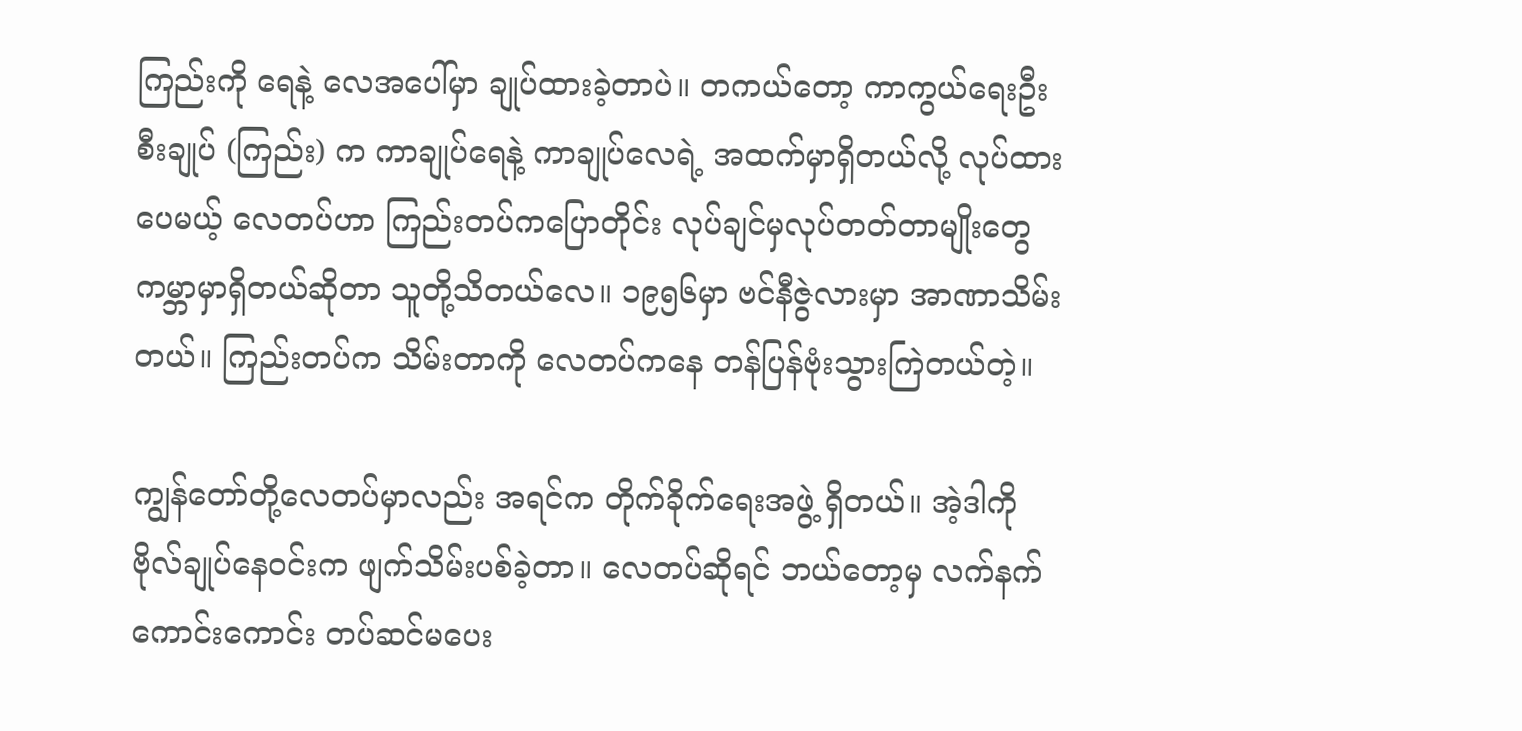ကြည်းကို ရေနဲ့ လေအပေါ်မှာ ချုပ်ထားခဲ့တာပဲ။ တကယ်တော့ ကာကွယ်ရေးဦးစီးချုပ် (ကြည်း) က ကာချုပ်ရေနဲ့ ကာချုပ်လေရဲ့ အထက်မှာရှိတယ်လို့ လုပ်ထားပေမယ့် လေတပ်ဟာ ကြည်းတပ်ကပြောတိုင်း လုပ်ချင်မှလုပ်တတ်တာမျိုးတွေ ကမ္ဘာမှာရှိတယ်ဆိုတာ သူတို့သိတယ်လေ။ ၁၉၅၆မှာ ဗင်နီဇွဲလားမှာ အာဏာသိမ်းတယ်။ ကြည်းတပ်က သိမ်းတာကို လေတပ်ကနေ တန်ပြန်ဗုံးသွားကြဲတယ်တဲ့။

ကျွန်တော်တို့လေတပ်မှာလည်း အရင်က တိုက်ခိုက်ရေးအဖွဲ့ ရှိတယ်။ အဲ့ဒါကို ဗိုလ်ချုပ်နေဝင်းက ဖျက်သိမ်းပစ်ခဲ့တာ။ လေတပ်ဆိုရင် ဘယ်တော့မှ လက်နက်ကောင်းကောင်း တပ်ဆင်မပေး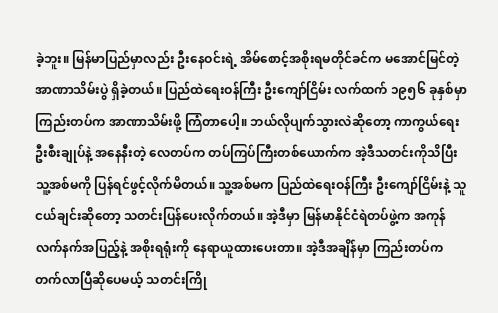ခဲ့ဘူး။ မြန်မာပြည်မှာလည်း ဦးနေဝင်းရဲ့ အိမ်စောင့်အစိုးရမတိုင်ခင်က မအောင်မြင်တဲ့ အာဏာသိမ်းပွဲ ရှိခဲ့တယ်။ ပြည်ထဲရေးဝန်ကြီး ဦးကျော်ငြိမ်း လက်ထက် ၁၉၅၆ ခုနှစ်မှာ ကြည်းတပ်က အာဏာသိမ်းဖို့ ကြံတာပေါ့။ ဘယ်လိုပျက်သွားလဲဆိုတော့ ကာကွယ်ရေးဦးစီးချုပ်နဲ့ အနေနီးတဲ့ လေတပ်က တပ်ကြပ်ကြီးတစ်ယောက်က အဲ့ဒီသတင်းကိုသိပြီး သူ့အစ်မကို ပြန်ရင်ဖွင့်လိုက်မိတယ်။ သူ့အစ်မက ပြည်ထဲရေးဝန်ကြီး ဦးကျော်ငြိမ်းနဲ့ သူငယ်ချင်းဆိုတော့ သတင်းပြန်ပေးလိုက်တယ်။ အဲ့ဒီမှာ မြန်မာနိုင်ငံရဲတပ်ဖွဲ့က အကုန်လက်နက်အပြည့်နဲ့ အစိုးရရုံးကို နေရာယူထားပေးတာ။ အဲ့ဒီအချိန်မှာ ကြည်းတပ်က တက်လာပြီဆိုပေမယ့် သတင်းကြို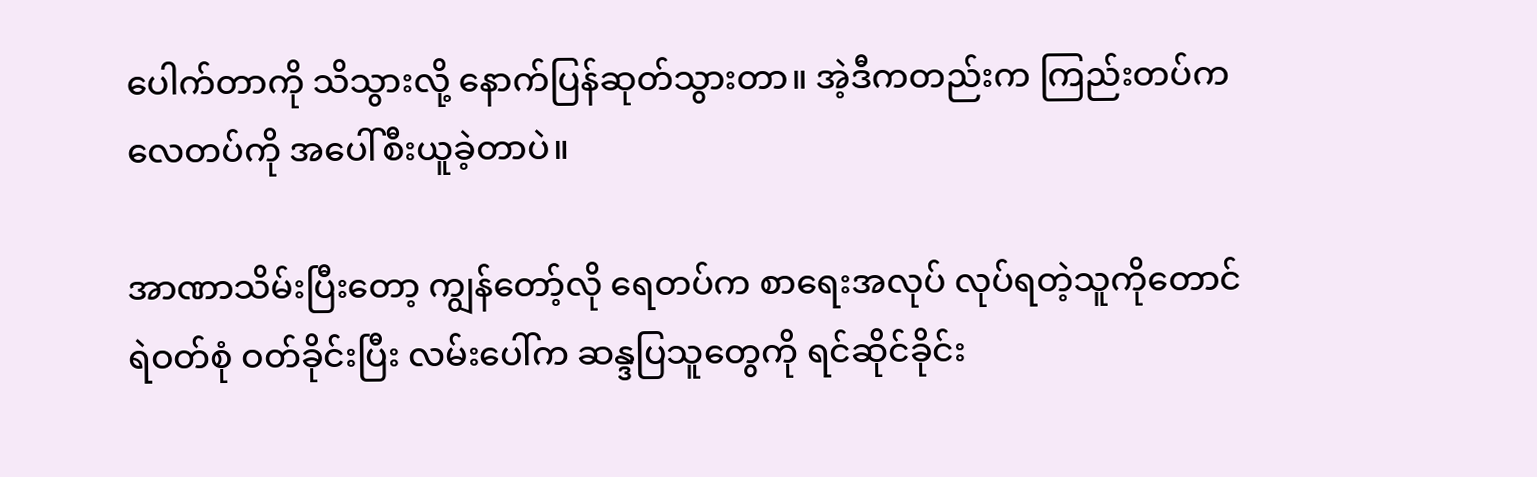ပေါက်တာကို သိသွားလို့ နောက်ပြန်ဆုတ်သွားတာ။ အဲ့ဒီကတည်းက ကြည်းတပ်က လေတပ်ကို အပေါ်စီးယူခဲ့တာပဲ။

အာဏာသိမ်းပြီးတော့ ကျွန်တော့်လို ရေတပ်က စာရေးအလုပ် လုပ်ရတဲ့သူကိုတောင် ရဲဝတ်စုံ ဝတ်ခိုင်းပြီး လမ်းပေါ်က ဆန္ဒပြသူတွေကို ရင်ဆိုင်ခိုင်း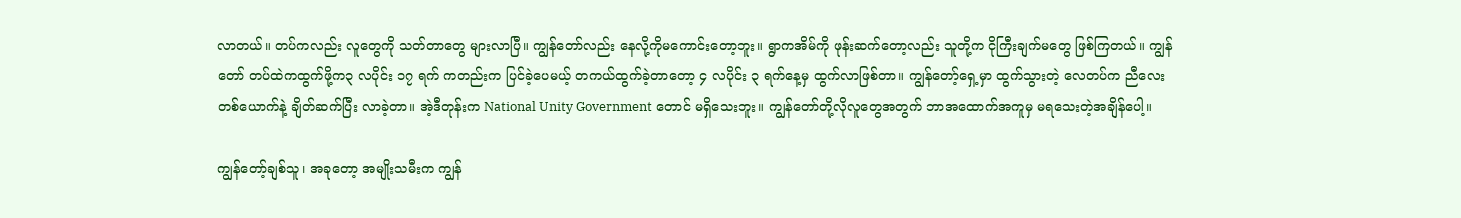လာတယ်။ တပ်ကလည်း လူတွေကို သတ်တာတွေ များလာပြီ။ ကျွန်တော်လည်း နေလို့ကိုမကောင်းတော့ဘူး။ ရွာကအိမ်ကို ဖုန်းဆက်တော့လည်း သူတို့က ငိုကြီးချက်မတွေ ဖြစ်ကြတယ်။ ကျွန်တော် တပ်ထဲကထွက်ဖို့က၃ လပိုင်း ၁၇ ရက် ကတည်းက ပြင်ခဲ့ပေမယ့် တကယ်ထွက်ခဲ့တာတော့ ၄ လပိုင်း ၃ ရက်နေ့မှ ထွက်လာဖြစ်တာ။ ကျွန်တော့်ရှေ့မှာ ထွက်သွားတဲ့ လေတပ်က ညီလေးတစ်ယောက်နဲ့ ချိတ်ဆက်ပြီး လာခဲ့တာ။ အဲ့ဒီတုန်းက National Unity Government တောင် မရှိသေးဘူး။ ကျွန်တော်တို့လိုလူတွေအတွက် ဘာအထောက်အကူမှ မရသေးတဲ့အချိန်ပေါ့။

ကျွန်တော့်ချစ်သူ၊ အခုတော့ အမျိုးသမီးက ကျွန်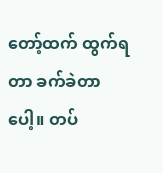တော့်ထက် ထွက်ရတာ ခက်ခဲတာပေါ့။ တပ်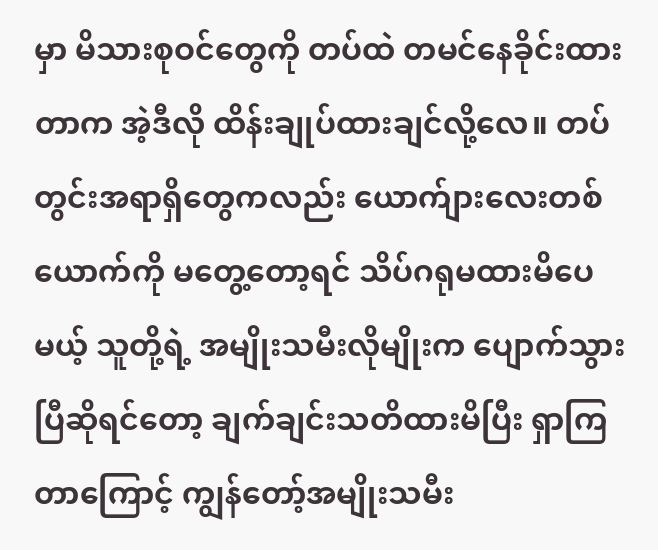မှာ မိသားစုဝင်တွေကို တပ်ထဲ တမင်နေခိုင်းထားတာက အဲ့ဒီလို ထိန်းချုပ်ထားချင်လို့လေ။ တပ်တွင်းအရာရှိတွေကလည်း ယောက်ျားလေးတစ်ယောက်ကို မတွေ့တော့ရင် သိပ်ဂရုမထားမိပေမယ့် သူတို့ရဲ့ အမျိုးသမီးလိုမျိုးက ပျောက်သွားပြီဆိုရင်တော့ ချက်ချင်းသတိထားမိပြီး ရှာကြတာကြောင့် ကျွန်တော့်အမျိုးသမီး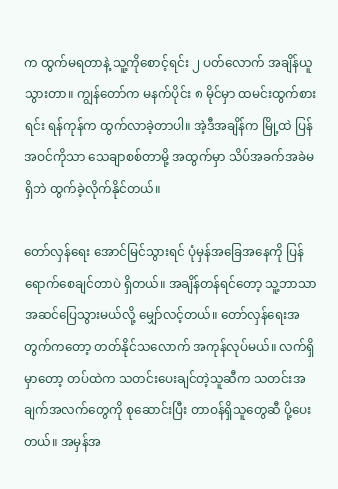က ထွက်မရတာနဲ့ သူ့ကိုစောင့်ရင်း ၂ ပတ်လောက် အချိန်ယူသွားတာ။ ကျွန်တော်က မနက်ပိုင်း ၈ မိုင်မှာ ထမင်းထွက်စားရင်း ရန်ကုန်က ထွက်လာခဲ့တာပါ။ အဲ့ဒီအချိန်က မြို့ထဲ ပြန်အဝင်ကိုသာ သေချာစစ်တာမို့ အထွက်မှာ သိပ်အခက်အခဲမရှိဘဲ ထွက်ခဲ့လိုက်နိုင်တယ်။

တော်လှန်ရေး အောင်မြင်သွားရင် ပုံမှန်အခြေအနေကို ပြန်ရောက်စေချင်တာပဲ ရှိတယ်။ အချိန်တန်ရင်တော့ သူ့ဘာသာ အဆင်ပြေသွားမယ်လို့ မျှော်လင့်တယ်။ တော်လှန်ရေးအတွက်ကတော့ တတ်နိုင်သလောက် အကုန်လုပ်မယ်။ လက်ရှိမှာတော့ တပ်ထဲက သတင်းပေးချင်တဲ့သူဆီက သတင်းအချက်အလက်တွေကို စုဆောင်းပြီး တာဝန်ရှိသူတွေဆီ ပို့ပေးတယ်။ အမှန်အ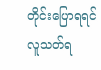တိုင်းပြောရရင် လူသတ်ရ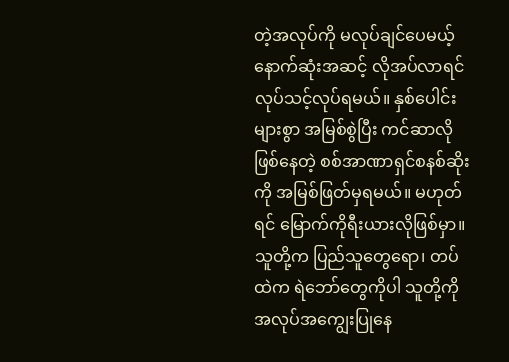တဲ့အလုပ်ကို မလုပ်ချင်ပေမယ့် နောက်ဆုံးအဆင့် လိုအပ်လာရင် လုပ်သင့်လုပ်ရမယ်။ နှစ်ပေါင်းများစွာ အမြစ်စွဲပြီး ကင်ဆာလိုဖြစ်နေတဲ့ စစ်အာဏာရှင်စနစ်ဆိုးကို အမြစ်ဖြတ်မှရမယ်။ မဟုတ်ရင် မြောက်ကိုရီးယားလိုဖြစ်မှာ။ သူတို့က ပြည်သူတွေရော၊ တပ်ထဲက ရဲဘော်တွေကိုပါ သူတို့ကို အလုပ်အကျွေးပြုနေ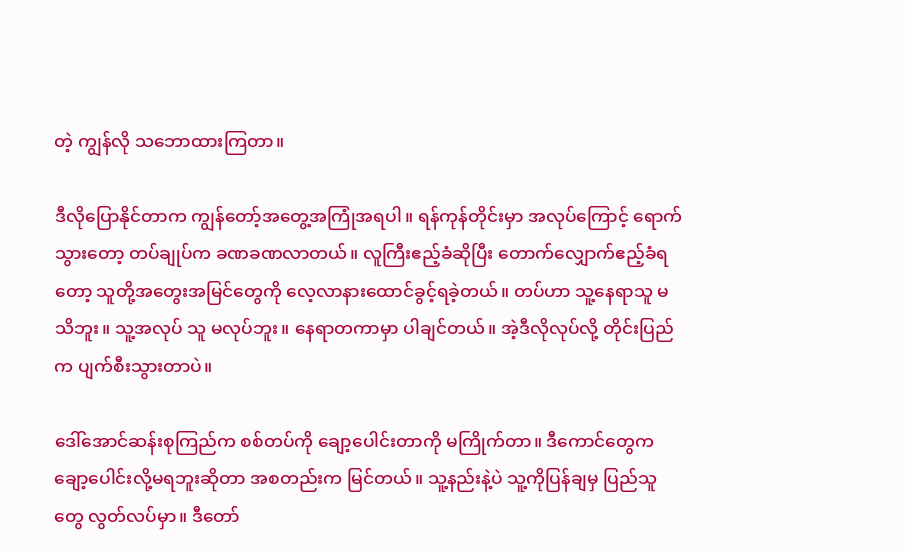တဲ့ ကျွန်လို သဘောထားကြတာ။

ဒီလိုပြောနိုင်တာက ကျွန်တော့်အတွေ့အကြုံအရပါ။ ရန်ကုန်တိုင်းမှာ အလုပ်ကြောင့် ရောက်သွားတော့ တပ်ချုပ်က ခဏခဏလာတယ်။ လူကြီးဧည့်ခံဆိုပြီး တောက်လျှောက်ဧည့်ခံရတော့ သူတို့အတွေးအမြင်တွေကို လေ့လာနားထောင်ခွင့်ရခဲ့တယ်။ တပ်ဟာ သူ့နေရာသူ မသိဘူး။ သူ့အလုပ် သူ မလုပ်ဘူး။ နေရာတကာမှာ ပါချင်တယ်။ အဲ့ဒီလိုလုပ်လို့ တိုင်းပြည်က ပျက်စီးသွားတာပဲ။

ဒေါ်အောင်ဆန်းစုကြည်က စစ်တပ်ကို ချော့ပေါင်းတာကို မကြိုက်တာ။ ဒီကောင်တွေက ချော့ပေါင်းလို့မရဘူးဆိုတာ အစတည်းက မြင်တယ်။ သူ့နည်းနဲ့ပဲ သူ့ကိုပြန်ချမှ ပြည်သူတွေ လွတ်လပ်မှာ။ ဒီတော်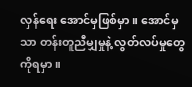လှန်ရေး အောင်မှဖြစ်မှာ။ အောင်မှသာ တန်းတူညီမျှမှုနဲ့ လွတ်လပ်မှုတွေကိုရမှာ။